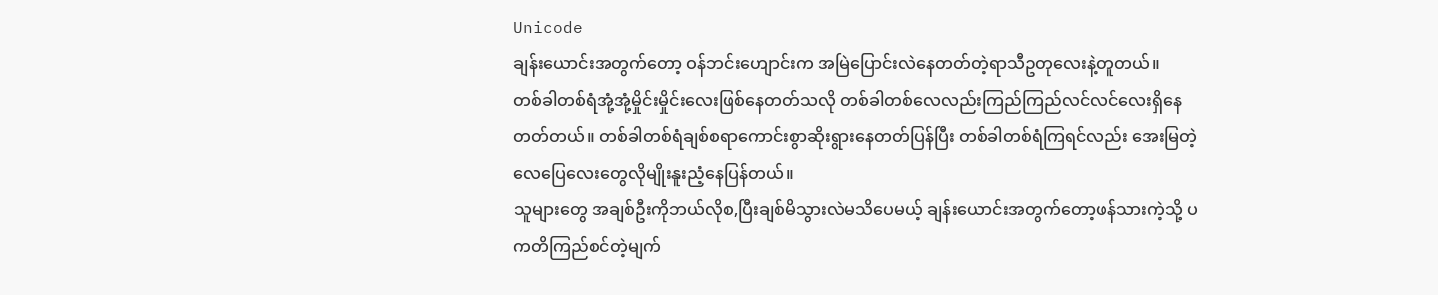Unicode
ချန်းယောင်းအတွက်တော့ ဝန်ဘင်းဟျောင်းက အမြဲပြောင်းလဲနေတတ်တဲ့ရာသီဥတုလေးနဲ့တူတယ်။
တစ်ခါတစ်ရံအုံ့အုံ့မှိုင်းမှိုင်းလေးဖြစ်နေတတ်သလို တစ်ခါတစ်လေလည်းကြည်ကြည်လင်လင်လေးရှိနေတတ်တယ်။ တစ်ခါတစ်ရံချစ်စရာကောင်းစွာဆိုးရွားနေတတ်ပြန်ပြီး တစ်ခါတစ်ရံကြရင်လည်း အေးမြတဲ့လေပြေလေးတွေလိုမျိုးနူးညံ့နေပြန်တယ်။
သူများတွေ အချစ်ဦးကိုဘယ်လိုစ,ပြီးချစ်မိသွားလဲမသိပေမယ့် ချန်းယောင်းအတွက်တော့ဖန်သားကဲ့သို့ ပကတိကြည်စင်တဲ့မျက်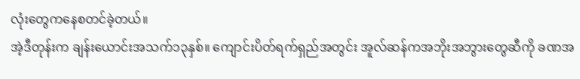လုံးတွေကနေစတင်ခဲ့တယ်။
အဲ့ဒီတုန်းက ချန်းယောင်းအသက်၁၃နှစ်။ ကျောင်းပိတ်ရက်ရှည်အတွင်း အူလ်ဆန်ကအဘိုးအဘွားတွေဆီကို ခဏအ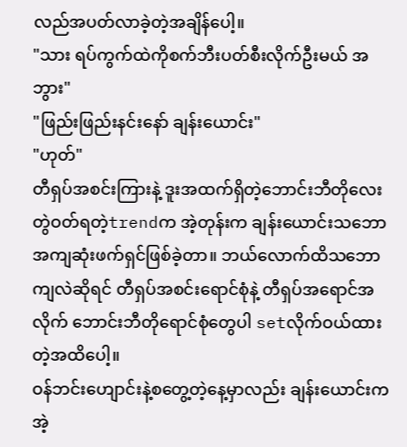လည်အပတ်လာခဲ့တဲ့အချိန်ပေါ့။
"သား ရပ်ကွက်ထဲကိုစက်ဘီးပတ်စီးလိုက်ဦးမယ် အဘွား"
"ဖြည်းဖြည်းနင်းနော် ချန်းယောင်း"
"ဟုတ်"
တီရှပ်အစင်းကြားနဲ့ ဒူးအထက်ရှိတဲ့ဘောင်းဘီတိုလေးတွဲဝတ်ရတဲ့trendက အဲ့တုန်းက ချန်းယောင်းသဘောအကျဆုံးဖက်ရှင်ဖြစ်ခဲ့တာ။ ဘယ်လောက်ထိသဘောကျလဲဆိုရင် တီရှပ်အစင်းရောင်စုံနဲ့ တီရှပ်အရောင်အလိုက် ဘောင်းဘီတိုရောင်စုံတွေပါ setလိုက်ဝယ်ထားတဲ့အထိပေါ့။
ဝန်ဘင်းဟျောင်းနဲ့စတွေ့တဲ့နေ့မှာလည်း ချန်းယောင်းက အဲ့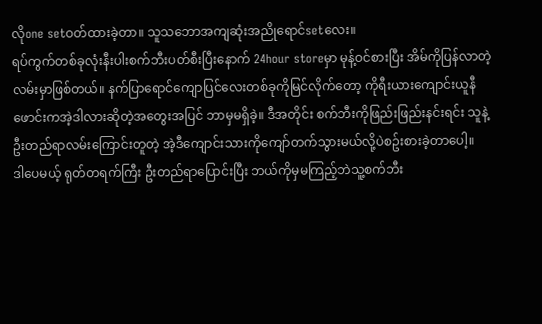လိုone setဝတ်ထားခဲ့တာ။ သူသဘောအကျဆုံးအညိုရောင်setလေး။
ရပ်ကွက်တစ်ခုလုံးနီးပါးစက်ဘီးပတ်စီးပြီးနောက် 24hour storeမှာ မုန့်ဝင်စားပြီး အိမ်ကိုပြန်လာတဲ့လမ်းမှာဖြစ်တယ်။ နက်ပြာရောင်ကျောပြင်လေးတစ်ခုကိုမြင်လိုက်တော့ ကိုရီးယားကျောင်းယူနီဖောင်းကအဲ့ဒါလားဆိုတဲ့အတွေးအပြင် ဘာမှမရှိခဲ့။ ဒီအတိုင်း စက်ဘီးကိုဖြည်းဖြည်းနင်းရင်း သူနဲ့ဦးတည်ရာလမ်းကြောင်းတူတဲ့ အဲ့ဒီကျောင်းသားကိုကျော်တက်သွားမယ်လို့ပဲစဥ်းစားခဲ့တာပေါ့။
ဒါပေမယ့် ရုတ်တရက်ကြီး ဦးတည်ရာပြောင်းပြီး ဘယ်ကိုမှမကြည့်ဘဲသူ့စက်ဘီး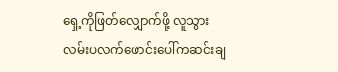ရှေ့ကိုဖြတ်လျှောက်ဖို့ လူသွားလမ်းပလက်ဖောင်းပေါ်ကဆင်းချ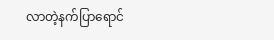လာတဲ့နက်ပြာရောင်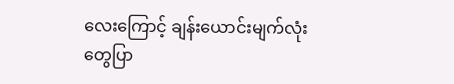လေးကြောင့် ချန်းယောင်းမျက်လုံးတွေပြာ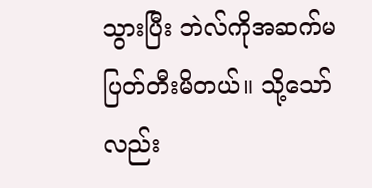သွားပြီး ဘဲလ်ကိုအဆက်မပြတ်တီးမိတယ်။ သို့သော်လည်း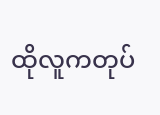ထိုလူကတုပ်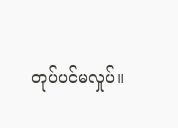တုပ်ပင်မလှုပ်။